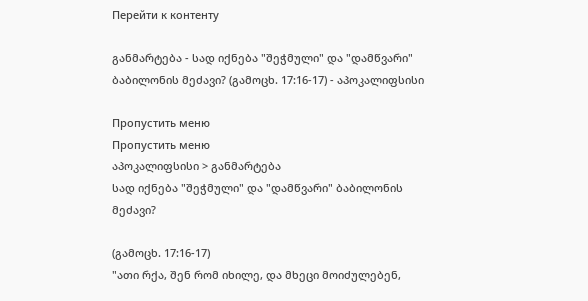Перейти к контенту

განმარტება - სად იქნება "შეჭმული" და "დამწვარი" ბაბილონის მეძავი? (გამოცხ. 17:16-17) - აპოკალიფსისი

Пропустить меню
Пропустить меню
აპოკალიფსისი > განმარტება
სად იქნება "შეჭმული" და "დამწვარი" ბაბილონის მეძავი?

(გამოცხ. 17:16-17)
"ათი რქა, შენ რომ იხილე, და მხეცი მოიძულებენ,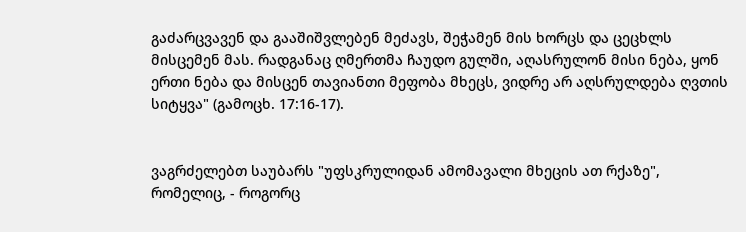გაძარცვავენ და გააშიშვლებენ მეძავს, შეჭამენ მის ხორცს და ცეცხლს მისცემენ მას. რადგანაც ღმერთმა ჩაუდო გულში, აღასრულონ მისი ნება, ყონ ერთი ნება და მისცენ თავიანთი მეფობა მხეცს, ვიდრე არ აღსრულდება ღვთის სიტყვა" (გამოცხ. 17:16-17).


ვაგრძელებთ საუბარს "უფსკრულიდან ამომავალი მხეცის ათ რქაზე", რომელიც, - როგორც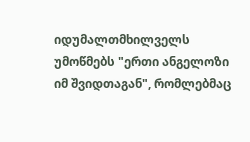იდუმალთმხილველს უმოწმებს "ერთი ანგელოზი იმ შვიდთაგან", რომლებმაც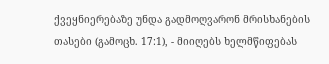ქვეყნიერებაზე უნდა გადმოღვარონ მრისხანების თასები (გამოცხ. 17:1), - მიიღებს ხელმწიფებას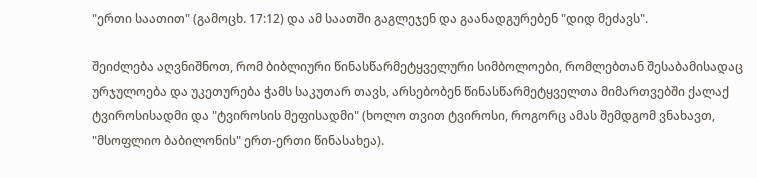"ერთი საათით" (გამოცხ. 17:12) და ამ საათში გაგლეჯენ და გაანადგურებენ "დიდ მეძავს".

შეიძლება აღვნიშნოთ, რომ ბიბლიური წინასწარმეტყველური სიმბოლოები, რომლებთან შესაბამისადაც ურჯულოება და უკეთურება ჭამს საკუთარ თავს, არსებობენ წინასწარმეტყველთა მიმართვებში ქალაქ ტვიროსისადმი და "ტვიროსის მეფისადმი" (ხოლო თვით ტვიროსი, როგორც ამას შემდგომ ვნახავთ, "მსოფლიო ბაბილონის" ერთ-ერთი წინასახეა).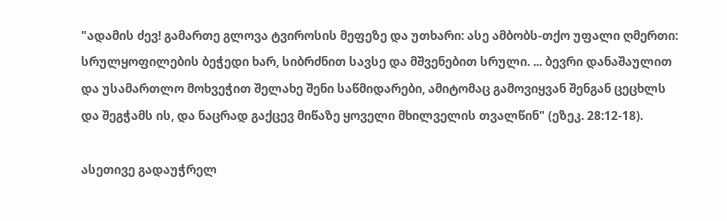"ადამის ძევ! გამართე გლოვა ტვიროსის მეფეზე და უთხარი: ასე ამბობს-თქო უფალი ღმერთი: სრულყოფილების ბეჭედი ხარ, სიბრძნით სავსე და მშვენებით სრული. ... ბევრი დანაშაულით და უსამართლო მოხვეჭით შელახე შენი საწმიდარები, ამიტომაც გამოვიყვან შენგან ცეცხლს და შეგჭამს ის, და ნაცრად გაქცევ მიწაზე ყოველი მხილველის თვალწინ" (ეზეკ. 28:12-18).

ასეთივე გადაუჭრელ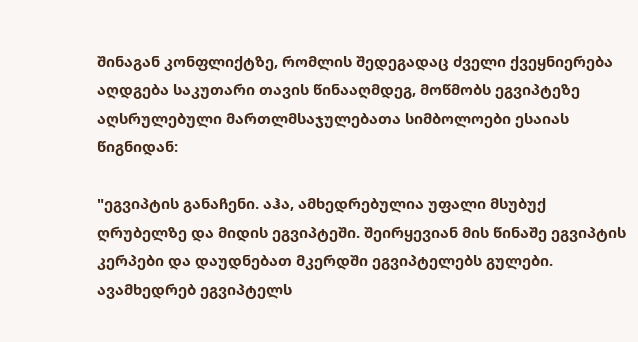შინაგან კონფლიქტზე, რომლის შედეგადაც ძველი ქვეყნიერება აღდგება საკუთარი თავის წინააღმდეგ, მოწმობს ეგვიპტეზე აღსრულებული მართლმსაჯულებათა სიმბოლოები ესაიას წიგნიდან:

"ეგვიპტის განაჩენი. აჰა, ამხედრებულია უფალი მსუბუქ ღრუბელზე და მიდის ეგვიპტეში. შეირყევიან მის წინაშე ეგვიპტის კერპები და დაუდნებათ მკერდში ეგვიპტელებს გულები. ავამხედრებ ეგვიპტელს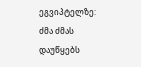ეგვიპტელზე: ძმა ძმას დაუწყებს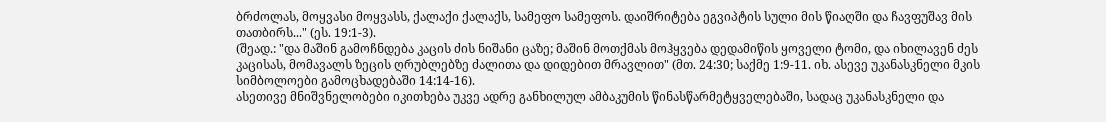ბრძოლას, მოყვასი მოყვასს, ქალაქი ქალაქს, სამეფო სამეფოს. დაიშრიტება ეგვიპტის სული მის წიაღში და ჩავფუშავ მის თათბირს..." (ეს. 19:1-3).
(შეად.: "და მაშინ გამოჩნდება კაცის ძის ნიშანი ცაზე; მაშინ მოთქმას მოჰყვება დედამიწის ყოველი ტომი, და იხილავენ ძეს კაცისას, მომავალს ზეცის ღრუბლებზე ძალითა და დიდებით მრავლით" (მთ. 24:30; საქმე 1:9-11. იხ. ასევე უკანასკნელი მკის სიმბოლოები გამოცხადებაში 14:14-16).
ასეთივე მნიშვნელობები იკითხება უკვე ადრე განხილულ ამბაკუმის წინასწარმეტყველებაში, სადაც უკანასკნელი და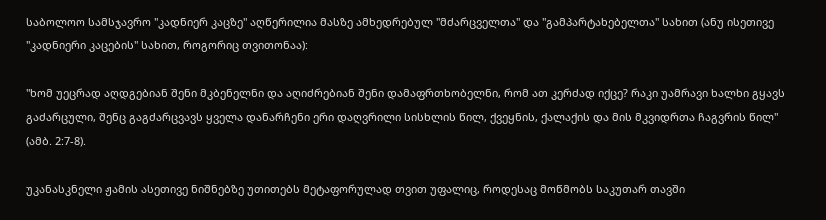საბოლოო სამსჯავრო "კადნიერ კაცზე" აღწერილია მასზე ამხედრებულ "მძარცველთა" და "გამპარტახებელთა" სახით (ანუ ისეთივე "კადნიერი კაცების" სახით, როგორიც თვითონაა):

"ხომ უეცრად აღდგებიან შენი მკბენელნი და აღიძრებიან შენი დამაფრთხობელნი, რომ ათ კერძად იქცე? რაკი უამრავი ხალხი გყავს გაძარცული, შენც გაგძარცვავს ყველა დანარჩენი ერი დაღვრილი სისხლის წილ, ქვეყნის, ქალაქის და მის მკვიდრთა ჩაგვრის წილ" (ამბ. 2:7-8).

უკანასკნელი ჟამის ასეთივე ნიშნებზე უთითებს მეტაფორულად თვით უფალიც, როდესაც მოწმობს საკუთარ თავში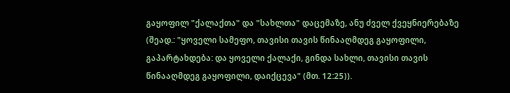გაყოფილ "ქალაქთა" და "სახლთა" დაცემაზე, ანუ ძველ ქვეყნიერებაზე (შეად.: "ყოველი სამეფო, თავისი თავის წინააღმდეგ გაყოფილი, გაპარტახდება: და ყოველი ქალაქი, გინდა სახლი, თავისი თავის წინააღმდეგ გაყოფილი, დაიქცევა" (მთ. 12:25)).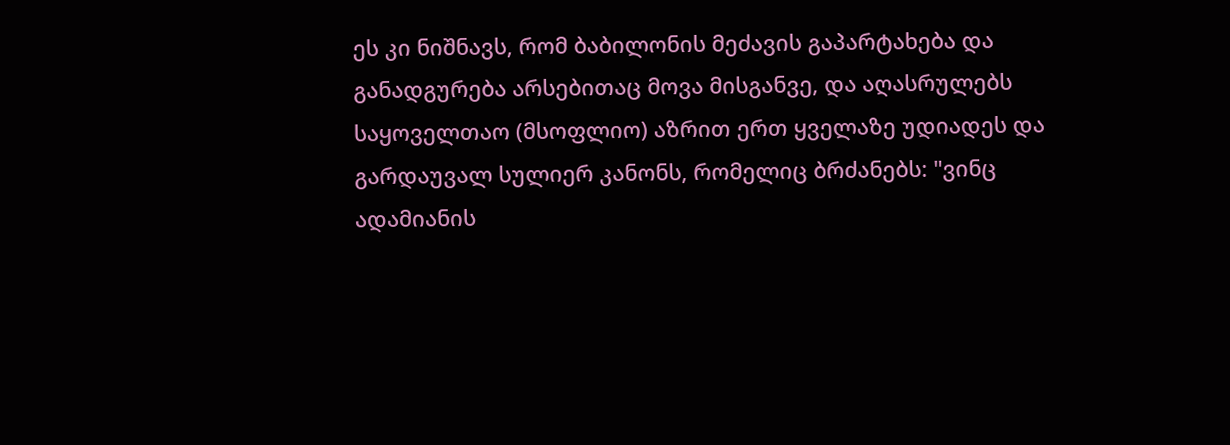ეს კი ნიშნავს, რომ ბაბილონის მეძავის გაპარტახება და განადგურება არსებითაც მოვა მისგანვე, და აღასრულებს საყოველთაო (მსოფლიო) აზრით ერთ ყველაზე უდიადეს და გარდაუვალ სულიერ კანონს, რომელიც ბრძანებს: "ვინც ადამიანის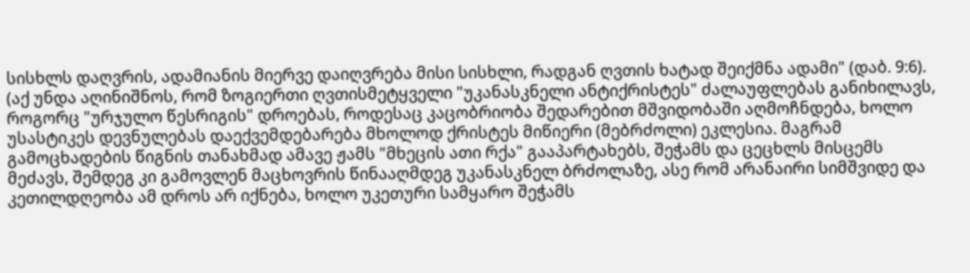სისხლს დაღვრის, ადამიანის მიერვე დაიღვრება მისი სისხლი, რადგან ღვთის ხატად შეიქმნა ადამი" (დაბ. 9:6).
(აქ უნდა აღინიშნოს, რომ ზოგიერთი ღვთისმეტყველი "უკანასკნელი ანტიქრისტეს" ძალაუფლებას განიხილავს, როგორც "ურჯულო წესრიგის" დროებას, როდესაც კაცობრიობა შედარებით მშვიდობაში აღმოჩნდება, ხოლო უსასტიკეს დევნულებას დაექვემდებარება მხოლოდ ქრისტეს მიწიერი (მებრძოლი) ეკლესია. მაგრამ გამოცხადების წიგნის თანახმად ამავე ჟამს "მხეცის ათი რქა" გააპარტახებს, შეჭამს და ცეცხლს მისცემს მეძავს, შემდეგ კი გამოვლენ მაცხოვრის წინააღმდეგ უკანასკნელ ბრძოლაზე, ასე რომ არანაირი სიმშვიდე და კეთილდღეობა ამ დროს არ იქნება, ხოლო უკეთური სამყარო შეჭამს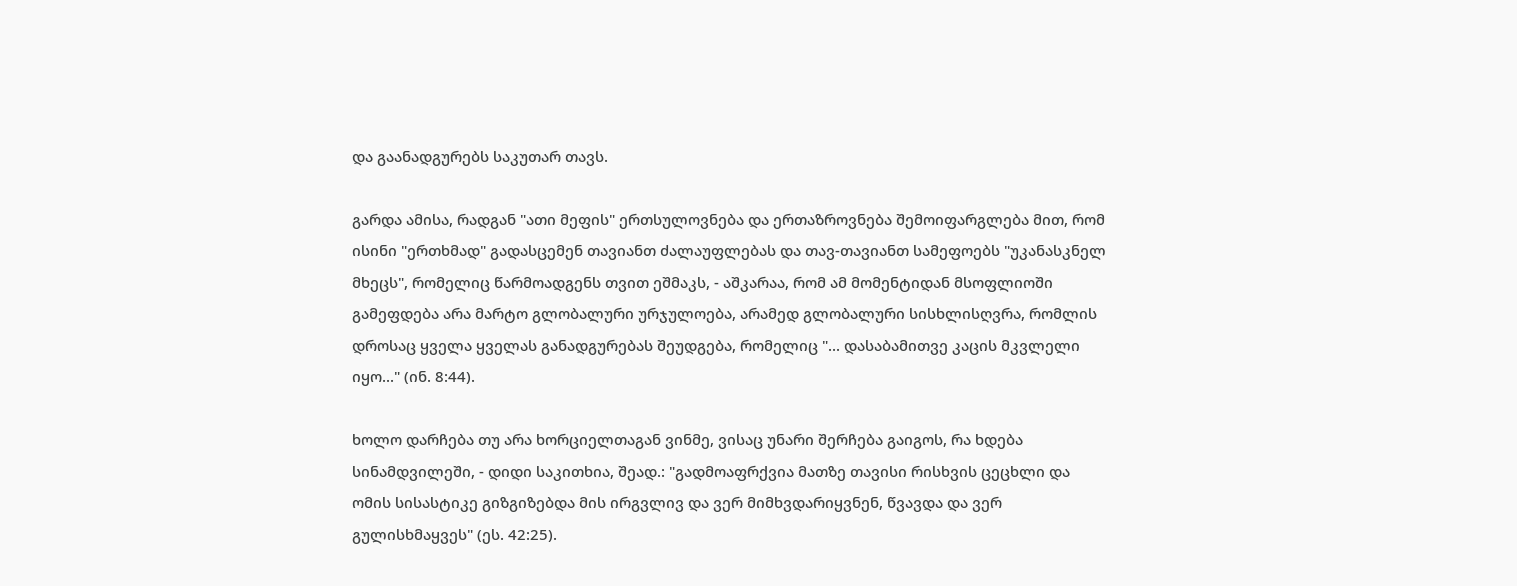და გაანადგურებს საკუთარ თავს.

გარდა ამისა, რადგან "ათი მეფის" ერთსულოვნება და ერთაზროვნება შემოიფარგლება მით, რომ ისინი "ერთხმად" გადასცემენ თავიანთ ძალაუფლებას და თავ-თავიანთ სამეფოებს "უკანასკნელ მხეცს", რომელიც წარმოადგენს თვით ეშმაკს, - აშკარაა, რომ ამ მომენტიდან მსოფლიოში გამეფდება არა მარტო გლობალური ურჯულოება, არამედ გლობალური სისხლისღვრა, რომლის დროსაც ყველა ყველას განადგურებას შეუდგება, რომელიც "... დასაბამითვე კაცის მკვლელი იყო..." (ინ. 8:44).

ხოლო დარჩება თუ არა ხორციელთაგან ვინმე, ვისაც უნარი შერჩება გაიგოს, რა ხდება სინამდვილეში, - დიდი საკითხია, შეად.: "გადმოაფრქვია მათზე თავისი რისხვის ცეცხლი და ომის სისასტიკე გიზგიზებდა მის ირგვლივ და ვერ მიმხვდარიყვნენ, წვავდა და ვერ გულისხმაყვეს" (ეს. 42:25).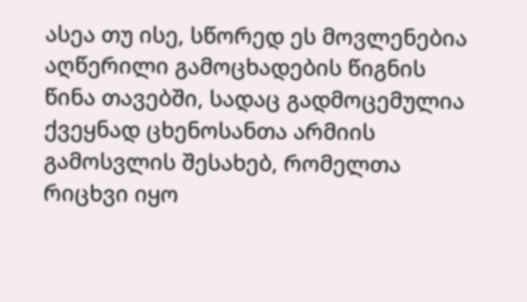ასეა თუ ისე, სწორედ ეს მოვლენებია აღწერილი გამოცხადების წიგნის წინა თავებში, სადაც გადმოცემულია ქვეყნად ცხენოსანთა არმიის გამოსვლის შესახებ, რომელთა რიცხვი იყო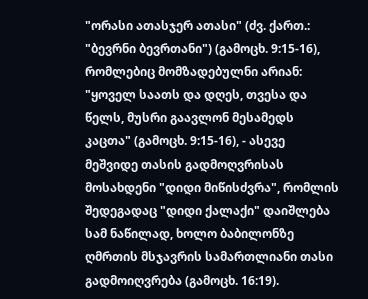"ორასი ათასჯერ ათასი" (ძვ. ქართ.: "ბევრნი ბევრთანი") (გამოცხ. 9:15-16), რომლებიც მომზადებულნი არიან: "ყოველ საათს და დღეს, თვესა და წელს, მუსრი გაავლონ მესამედს კაცთა" (გამოცხ. 9:15-16), - ასევე მეშვიდე თასის გადმოღვრისას მოსახდენი "დიდი მიწისძვრა", რომლის შედეგადაც "დიდი ქალაქი" დაიშლება სამ ნაწილად, ხოლო ბაბილონზე ღმრთის მსჯავრის სამართლიანი თასი გადმოიღვრება (გამოცხ. 16:19).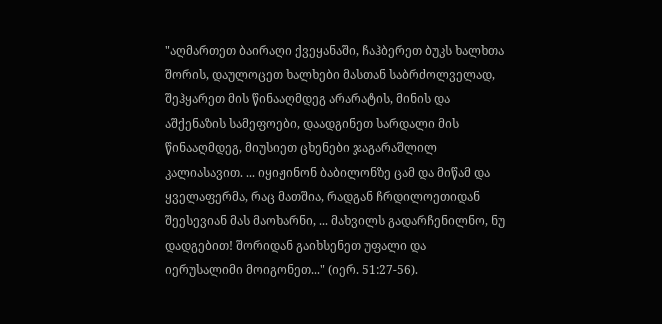"აღმართეთ ბაირაღი ქვეყანაში, ჩაჰბერეთ ბუკს ხალხთა შორის, დაულოცეთ ხალხები მასთან საბრძოლველად, შეჰყარეთ მის წინააღმდეგ არარატის, მინის და აშქენაზის სამეფოები, დაადგინეთ სარდალი მის წინააღმდეგ, მიუსიეთ ცხენები ჯაგარაშლილ კალიასავით. ... იყიჟინონ ბაბილონზე ცამ და მიწამ და ყველაფერმა, რაც მათშია, რადგან ჩრდილოეთიდან შეესევიან მას მაოხარნი, ... მახვილს გადარჩენილნო, ნუ დადგებით! შორიდან გაიხსენეთ უფალი და იერუსალიმი მოიგონეთ..." (იერ. 51:27-56).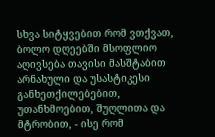სხვა სიტყვებით რომ ვთქვათ, ბოლო დღეებში მსოფლიო აღივსება თავისი მასშტაბით არნახული და უსასტიკესი განხეთქილებებით, უთანხმოებით, შუღლითა და მტრობით, - ისე რომ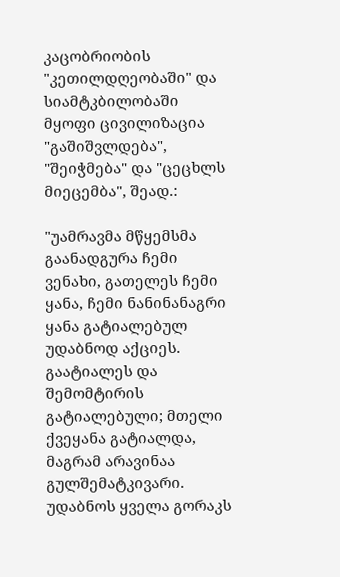კაცობრიობის "კეთილდღეობაში" და სიამტკბილობაში მყოფი ცივილიზაცია "გაშიშვლდება", "შეიჭმება" და "ცეცხლს მიეცემბა", შეად.:

"უამრავმა მწყემსმა გაანადგურა ჩემი ვენახი, გათელეს ჩემი ყანა, ჩემი ნანინანაგრი ყანა გატიალებულ უდაბნოდ აქციეს. გაატიალეს და შემომტირის გატიალებული; მთელი ქვეყანა გატიალდა, მაგრამ არავინაა გულშემატკივარი. უდაბნოს ყველა გორაკს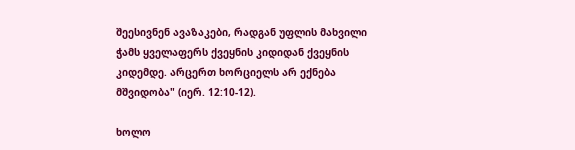შეესივნენ ავაზაკები, რადგან უფლის მახვილი ჭამს ყველაფერს ქვეყნის კიდიდან ქვეყნის კიდემდე. არცერთ ხორციელს არ ექნება მშვიდობა" (იერ. 12:10-12).

ხოლო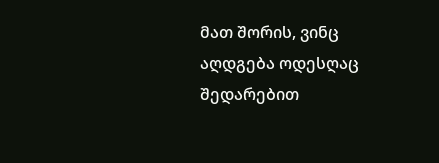მათ შორის, ვინც აღდგება ოდესღაც შედარებით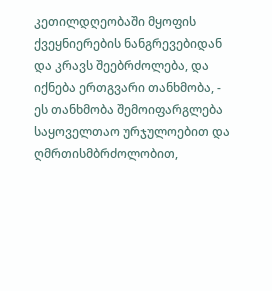კეთილდღეობაში მყოფის ქვეყნიერების ნანგრევებიდან და კრავს შეებრძოლება, და იქნება ერთგვარი თანხმობა, - ეს თანხმობა შემოიფარგლება საყოველთაო ურჯულოებით და ღმრთისმბრძოლობით,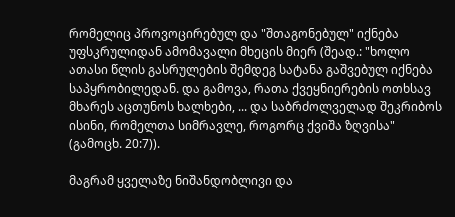რომელიც პროვოცირებულ და "შთაგონებულ" იქნება უფსკრულიდან ამომავალი მხეცის მიერ (შეად.: "ხოლო ათასი წლის გასრულების შემდეგ სატანა გაშვებულ იქნება საპყრობილედან. და გამოვა, რათა ქვეყნიერების ოთხსავ მხარეს აცთუნოს ხალხები, ... და საბრძოლველად შეკრიბოს ისინი, რომელთა სიმრავლე, როგორც ქვიშა ზღვისა" (გამოცხ. 20:7)).

მაგრამ ყველაზე ნიშანდობლივი და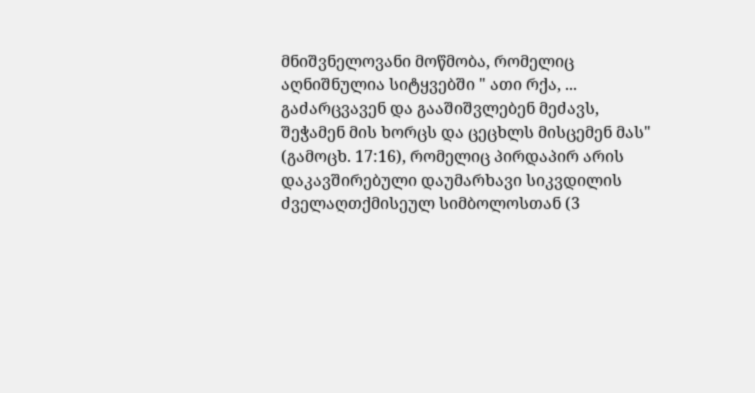მნიშვნელოვანი მოწმობა, რომელიც აღნიშნულია სიტყვებში " ათი რქა, ... გაძარცვავენ და გააშიშვლებენ მეძავს, შეჭამენ მის ხორცს და ცეცხლს მისცემენ მას" (გამოცხ. 17:16), რომელიც პირდაპირ არის დაკავშირებული დაუმარხავი სიკვდილის ძველაღთქმისეულ სიმბოლოსთან (3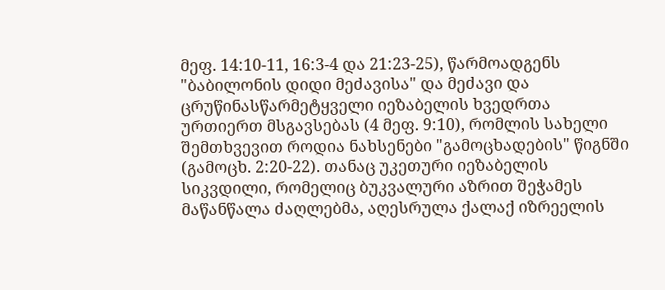მეფ. 14:10-11, 16:3-4 და 21:23-25), წარმოადგენს "ბაბილონის დიდი მეძავისა" და მეძავი და ცრუწინასწარმეტყველი იეზაბელის ხვედრთა ურთიერთ მსგავსებას (4 მეფ. 9:10), რომლის სახელი შემთხვევით როდია ნახსენები "გამოცხადების" წიგნში (გამოცხ. 2:20-22). თანაც უკეთური იეზაბელის სიკვდილი, რომელიც ბუკვალური აზრით შეჭამეს მაწანწალა ძაღლებმა, აღესრულა ქალაქ იზრეელის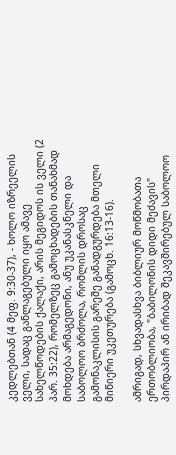კედლებთან (4 მეფ. 9:30-37), - ხოლო იზრეელის ველი, სადაც განლაგებული იყო ამავე სახელწოდების ქალაქი, არის მეგიდოს ის ველი (2 პარ. 35:22), რომელზეც გამოცხადების თანახმად მოხდება არმაგედონი, ანუ უკანასკნელი და საბოლოო ბრძოლა, რომლის დროსაც გამონაკლისის გარეშე განადგურდება მთელი მიწიერი უკეთურება (გამოცხ. 16:13-16).

ამრიგად, სხვადასხვა ბიბლიურ მოწმობათა ერთობლიობა, "ბაბილონის დიდი მეძავის" პირდაპირ ან ირიბად შეკავშირებულ საბოლოო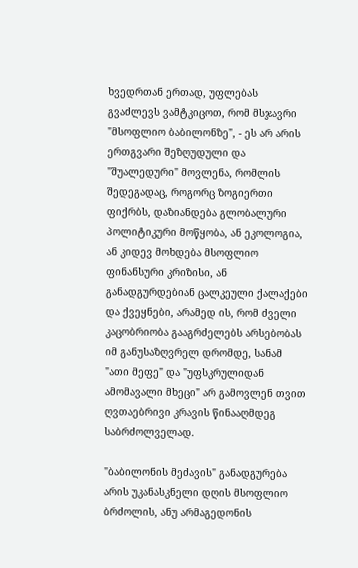ხვედრთან ერთად, უფლებას გვაძლევს ვამტკიცოთ, რომ მსჯავრი "მსოფლიო ბაბილონზე", - ეს არ არის ერთგვარი შეზღუდული და "შუალედური" მოვლენა, რომლის შედეგადაც, როგორც ზოგიერთი ფიქრბს, დაზიანდება გლობალური პოლიტიკური მოწყობა, ან ეკოლოგია, ან კიდევ მოხდება მსოფლიო ფინანსური კრიზისი, ან განადგურდებიან ცალკეული ქალაქები და ქვეყნები, არამედ ის, რომ ძველი კაცობრიობა გააგრძელებს არსებობას იმ განუსაზღვრელ დრომდე, სანამ "ათი მეფე" და "უფსკრულიდან ამომავალი მხეცი" არ გამოვლენ თვით ღვთაებრივი კრავის წინააღმდეგ საბრძოლველად.

"ბაბილონის მეძავის" განადგურება არის უკანასკნელი დღის მსოფლიო ბრძოლის, ანუ არმაგედონის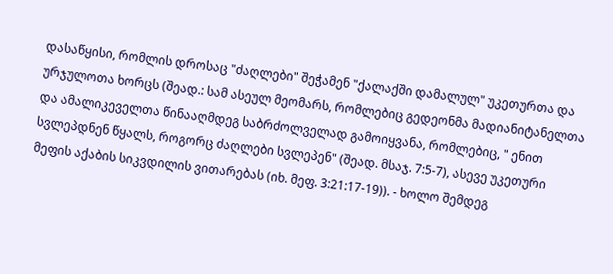დასაწყისი, რომლის დროსაც "ძაღლები" შეჭამენ "ქალაქში დამალულ" უკეთურთა და ურჯულოთა ხორცს (შეად.: სამ ასეულ მეომარს, რომლებიც გედეონმა მადიანიტანელთა და ამალიკეველთა წინააღმდეგ საბრძოლველად გამოიყვანა, რომლებიც, " ენით სვლეპდნენ წყალს, როგორც ძაღლები სვლეპენ" (შეად. მსაჯ. 7:5-7), ასევე უკეთური მეფის აქაბის სიკვდილის ვითარებას (იხ. მეფ. 3:21:17-19)). - ხოლო შემდეგ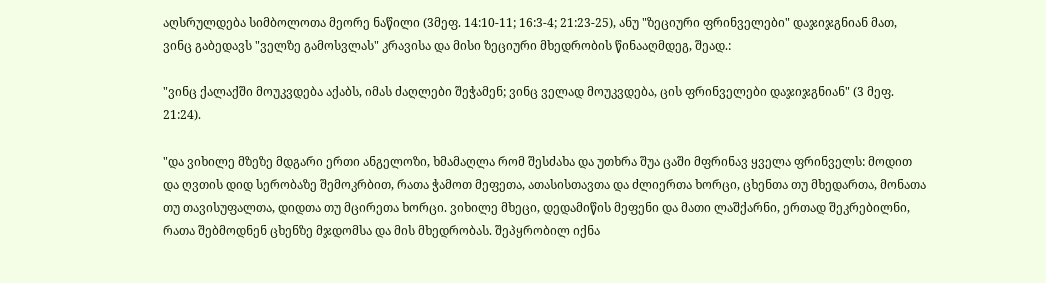აღსრულდება სიმბოლოთა მეორე ნაწილი (3მეფ. 14:10-11; 16:3-4; 21:23-25), ანუ "ზეციური ფრინველები" დაჯიჯგნიან მათ, ვინც გაბედავს "ველზე გამოსვლას" კრავისა და მისი ზეციური მხედრობის წინააღმდეგ, შეად.:

"ვინც ქალაქში მოუკვდება აქაბს, იმას ძაღლები შეჭამენ; ვინც ველად მოუკვდება, ცის ფრინველები დაჯიჯგნიან" (3 მეფ. 21:24).

"და ვიხილე მზეზე მდგარი ერთი ანგელოზი, ხმამაღლა რომ შესძახა და უთხრა შუა ცაში მფრინავ ყველა ფრინველს: მოდით და ღვთის დიდ სერობაზე შემოკრბით, რათა ჭამოთ მეფეთა, ათასისთავთა და ძლიერთა ხორცი, ცხენთა თუ მხედართა, მონათა თუ თავისუფალთა, დიდთა თუ მცირეთა ხორცი. ვიხილე მხეცი, დედამიწის მეფენი და მათი ლაშქარნი, ერთად შეკრებილნი, რათა შებმოდნენ ცხენზე მჯდომსა და მის მხედრობას. შეპყრობილ იქნა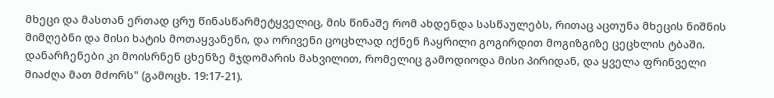მხეცი და მასთან ერთად ცრუ წინასწარმეტყველიც, მის წინაშე რომ ახდენდა სასწაულებს, რითაც აცთუნა მხეცის ნიშნის მიმღებნი და მისი ხატის მოთაყვანენი, და ორივენი ცოცხლად იქნენ ჩაყრილი გოგირდით მოგიზგიზე ცეცხლის ტბაში. დანარჩენები კი მოისრნენ ცხენზე მჯდომარის მახვილით, რომელიც გამოდიოდა მისი პირიდან, და ყველა ფრინველი მიაძღა მათ მძორს" (გამოცხ. 19:17-21).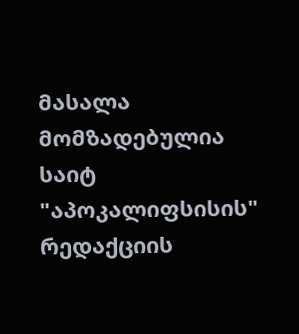მასალა მომზადებულია საიტ "აპოკალიფსისის" რედაქციის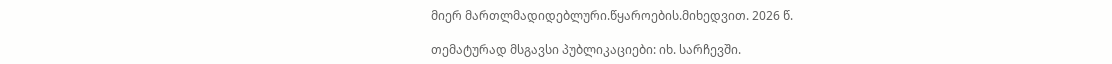მიერ მართლმადიდებლური.წყაროების.მიხედვით. 2026 წ.

თემატურად მსგავსი პუბლიკაციები: იხ. სარჩევში.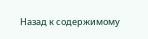Назад к содержимому